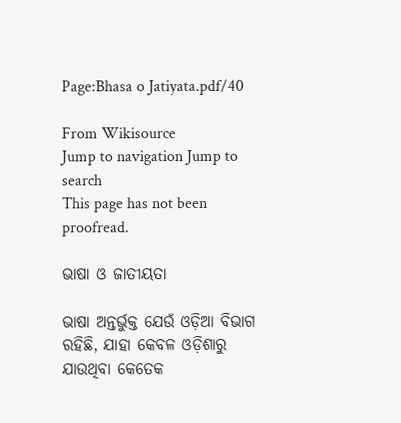Page:Bhasa o Jatiyata.pdf/40

From Wikisource
Jump to navigation Jump to search
This page has not been proofread.

ଭାଷା ଓ ଜାତୀୟତା

ଭାଷା ଅନ୍ତର୍ଭୁକ୍ତ ଯେଉଁ ଓଡ଼ିଆ ବିଭାଗ ରହିଛି, ଯାହା କେବଳ ଓଡ଼ିଶାରୁ ଯାଉଥିବା କେତେକ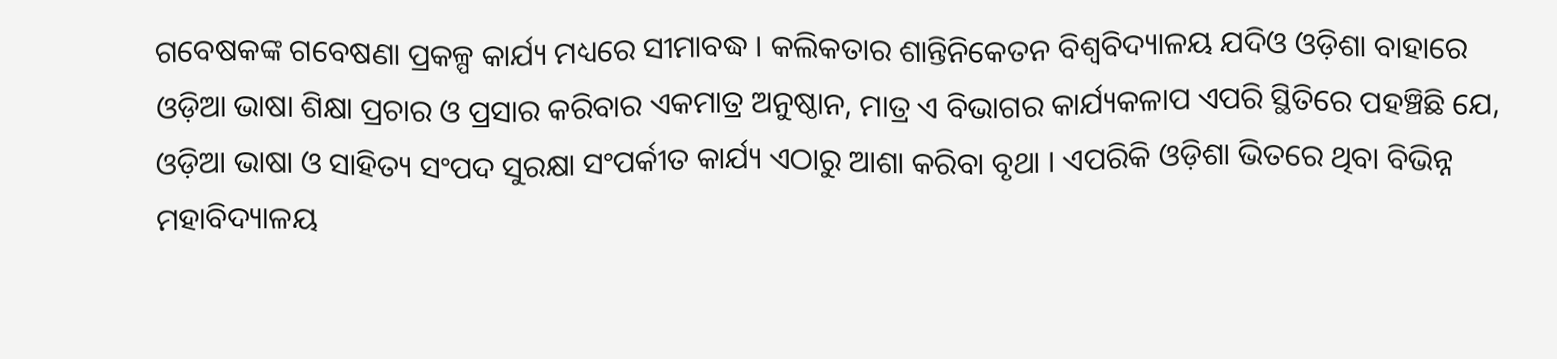ଗବେଷକଙ୍କ ଗବେଷଣା ପ୍ରକଳ୍ପ କାର୍ଯ୍ୟ ମଧ୍ୟରେ ସୀମାବଦ୍ଧ । କଲିକତାର ଶାନ୍ତିନିକେତନ ବିଶ୍ୱବିଦ୍ୟାଳୟ ଯଦିଓ ଓଡ଼ିଶା ବାହାରେ ଓଡ଼ିଆ ଭାଷା ଶିକ୍ଷା ପ୍ରଚାର ଓ ପ୍ରସାର କରିବାର ଏକମାତ୍ର ଅନୁଷ୍ଠାନ, ମାତ୍ର ଏ ବିଭାଗର କାର୍ଯ୍ୟକଳାପ ଏପରି ସ୍ଥିତିରେ ପହଞ୍ଚିଛି ଯେ, ଓଡ଼ିଆ ଭାଷା ଓ ସାହିତ୍ୟ ସଂପଦ ସୁରକ୍ଷା ସଂପର୍କୀତ କାର୍ଯ୍ୟ ଏଠାରୁ ଆଶା କରିବା ବୃଥା । ଏପରିକି ଓଡ଼ିଶା ଭିତରେ ଥିବା ବିଭିନ୍ନ ମହାବିଦ୍ୟାଳୟ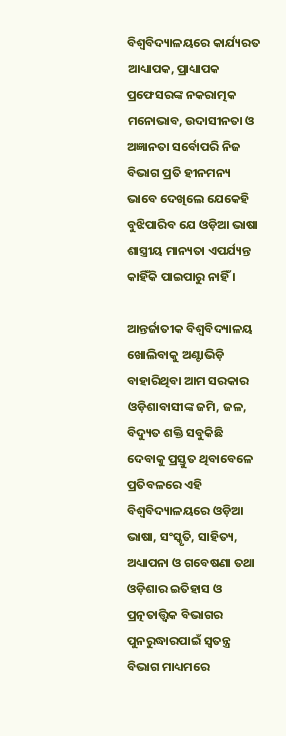ବିଶ୍ୱବିଦ୍ୟାଳୟରେ କାର୍ଯ୍ୟରତ ଆଧ୍ୟାପକ, ପ୍ରାଧ୍ୟାପକ ପ୍ରଫେସରଙ୍କ ନକରାତ୍ମକ ମନୋଭାବ, ଉଦାସୀନତା ଓ ଅଜ୍ଞାନତା ସର୍ବୋପରି ନିଜ ବିଭାଗ ପ୍ରତି ହୀନମନ୍ୟ ଭାବେ ଦେଖିଲେ ଯେକେହି ବୁଝିପାରିବ ଯେ ଓଡ଼ିଆ ଭାଷା ଶାସ୍ତ୍ରୀୟ ମାନ୍ୟତା ଏପର୍ଯ୍ୟନ୍ତ କାହିଁକି ପାଇପାରୁ ନାହିଁ ।

ଆନ୍ତର୍ଜାତୀକ ବିଶ୍ୱବିଦ୍ୟାଳୟ ଖୋଲିବାକୁ ଅଣ୍ଟାଭିଡ଼ି ବାହାରିଥିବା ଆମ ସରକାର ଓଡ଼ିଶାବାସୀଙ୍କ ଜମି, ଜଳ, ବିଦ୍ୟୁତ ଶକ୍ତି ସବୁକିଛି ଦେବାକୁ ପ୍ରସ୍ତୁତ ଥିବାବେଳେ ପ୍ରତିବଳରେ ଏହି ବିଶ୍ୱବିଦ୍ୟାଳୟରେ ଓଡ଼ିଆ ଭାଷା, ସଂସ୍କୃତି, ସାହିତ୍ୟ, ଅଧ୍ୟାପନା ଓ ଗବେଷଣା ତଥା ଓଡ଼ିଶାର ଇତିହାସ ଓ ପ୍ରତ୍ନତାତ୍ତ୍ୱିକ ବିଭାଗର ପୁନରୁଦ୍ଧାରପାଇଁ ସ୍ୱତନ୍ତ୍ର ବିଭାଗ ମାଧ୍ୟମରେ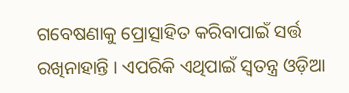ଗବେଷଣାକୁ ପ୍ରୋତ୍ସାହିତ କରିବାପାଇଁ ସର୍ତ୍ତ ରଖିନାହାନ୍ତି । ଏପରିକି ଏଥିପାଇଁ ସ୍ୱତନ୍ତ୍ର ଓଡ଼ିଆ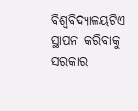ବିଶ୍ୱବିଦ୍ୟାଳୟଟିଏ ସ୍ଥାପନ କରିବାକୁ ସରକାର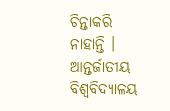ଚିନ୍ତାକରି ନାହାନ୍ତି । ଆନ୍ତର୍ଜାତୀୟ ବିଶ୍ୱବିଦ୍ୟାଳୟ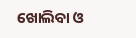ଖୋଲିବା ଓ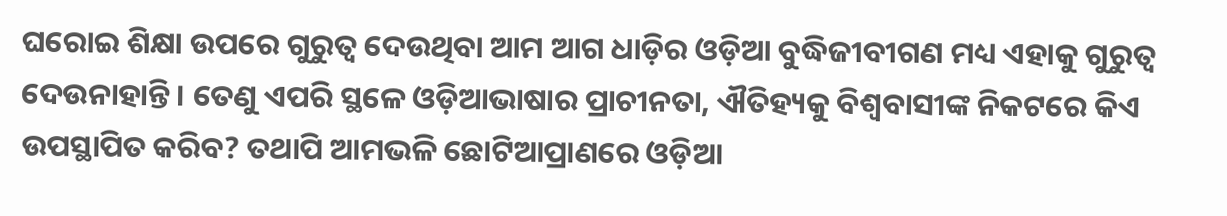ଘରୋଇ ଶିକ୍ଷା ଉପରେ ଗୁରୁତ୍ୱ ଦେଉଥିବା ଆମ ଆଗ ଧାଡ଼ିର ଓଡ଼ିଆ ବୁଦ୍ଧିଜୀବୀଗଣ ମଧ୍ୟ ଏହାକୁ ଗୁରୁତ୍ୱ ଦେଉନାହାନ୍ତି । ତେଣୁ ଏପରି ସ୍ଥଳେ ଓଡ଼ିଆଭାଷାର ପ୍ରାଚୀନତା, ଐତିହ୍ୟକୁ ବିଶ୍ୱବାସୀଙ୍କ ନିକଟରେ କିଏ ଉପସ୍ଥାପିତ କରିବ? ତଥାପି ଆମଭଳି ଛୋଟିଆପ୍ରାଣରେ ଓଡ଼ିଆ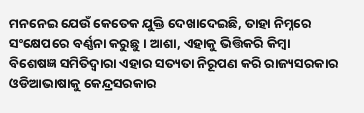ମନନେଇ ଯେଉଁ କେତେକ ଯୁକ୍ତି ଦେଖାଦେଇଛି, ତାହା ନିମ୍ନରେ ସଂକ୍ଷେପରେ ବର୍ଣ୍ଣନା କରୁଛୁ । ଆଶା, ଏହାକୁ ଭିତ୍ତିକରି କିମ୍ବା ବିଶେଷଜ୍ଞ ସମିତିଦ୍ୱାରା ଏହାର ସତ୍ୟତା ନିରୂପଣ କରି ରାଜ୍ୟସରକାର ଓଡିଆଭାଷାକୁ କେନ୍ଦ୍ରସରକାର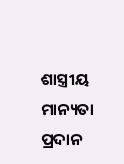ଶାସ୍ତ୍ରୀୟ ମାନ୍ୟତା ପ୍ରଦାନ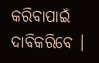କରିବାପାଇଁ ଦାବିକରିବେ ।